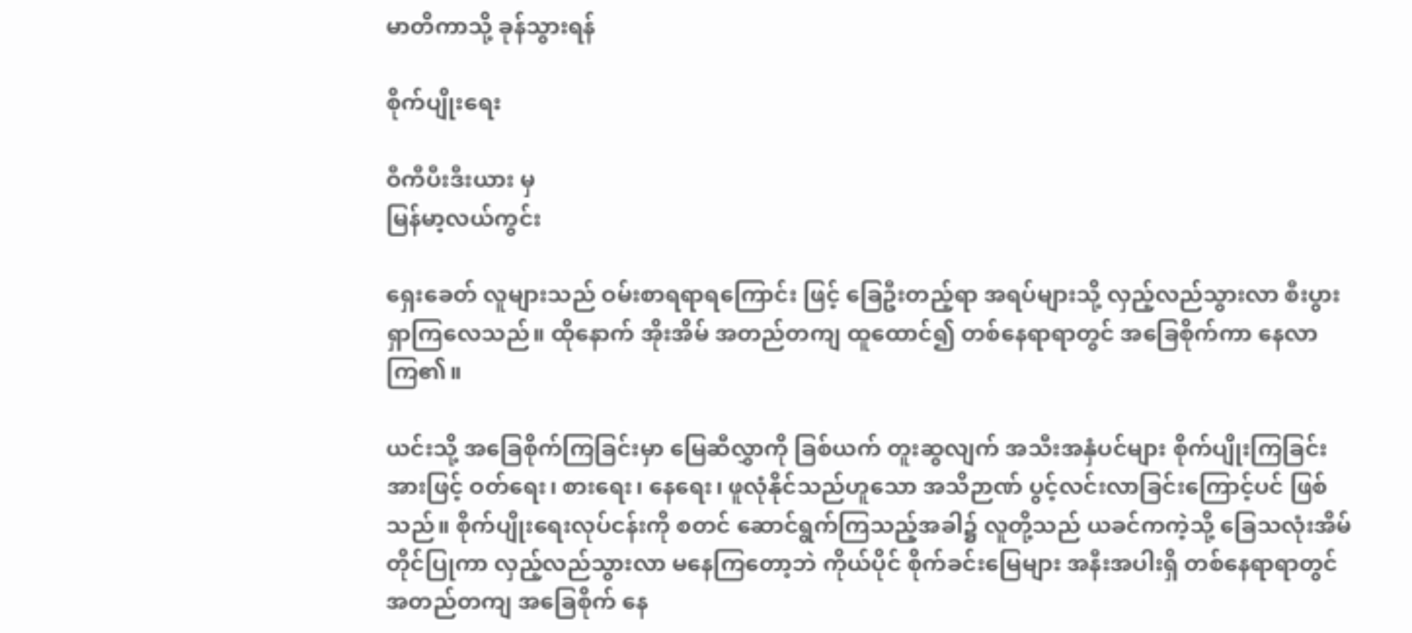မာတိကာသို့ ခုန်သွားရန်

စိုက်ပျိုးရေး

ဝီကီပီးဒီးယား မှ
မြန်မာ့လယ်ကွင်း

ရှေးခေတ် လူများသည် ဝမ်းစာရရာရကြောင်း ဖြင့် ခြေဦးတည့်ရာ အရပ်များသို့ လှည့်လည်သွားလာ စီးပွား ရှာကြလေသည်။ ထိုနောက် အိုးအိမ် အတည်တကျ ထူထောင်၍ တစ်နေရာရာတွင် အခြေစိုက်ကာ နေလာကြ၏။

ယင်းသို့ အခြေစိုက်ကြခြင်းမှာ မြေဆီလွှာကို ခြစ်ယက် တူးဆွလျက် အသီးအနှံပင်များ စိုက်ပျိုးကြခြင်းအားဖြင့် ဝတ်ရေး၊ စားရေး၊ နေရေး၊ ဖူလုံနိုင်သည်ဟူသော အသိဉာဏ် ပွင့်လင်းလာခြင်းကြောင့်ပင် ဖြစ်သည်။ စိုက်ပျိုးရေးလုပ်ငန်းကို စတင် ဆောင်ရွက်ကြသည့်အခါ၌ လူတို့သည် ယခင်ကကဲ့သို့ ခြေသလုံးအိမ်တိုင်ပြုကာ လှည့်လည်သွားလာ မနေကြတော့ဘဲ ကိုယ်ပိုင် စိုက်ခင်းမြေများ အနီးအပါးရှိ တစ်နေရာရာတွင် အတည်တကျ အခြေစိုက် နေ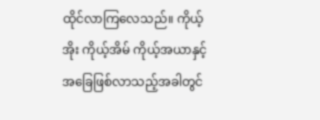ထိုင်လာကြလေသည်။ ကိုယ့်အိုး ကိုယ့်အိမ် ကိုယ့်အယာနှင့် အခြေဖြစ်လာသည့်အခါတွင်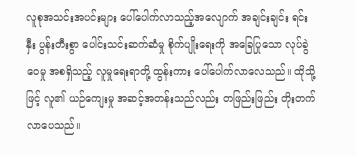လူစုအသင်းအပင်းများ ပေါ်ပေါက်လာသည့်အလျောက် အချင်းချင်း ရင်းနှီး ပွန်းတီးစွာ ပေါင်းသင်းဆက်ဆံမှု စိုက်ပျိုးရေးကို အခြေပြုသော လုပ်ခွဲဝေမှု အစရှိသည့် လူမှုရေးရာတို့ ထွန်းကား ပေါ်ပေါက်လာလေသည်။ ထိုသို့ဖြင့် လူ၏ ယဉ်ကျေးမှု အဆင့်အတန်းသည်လည်း တဖြည်းဖြည်း တိုးတက်လာပေသည်။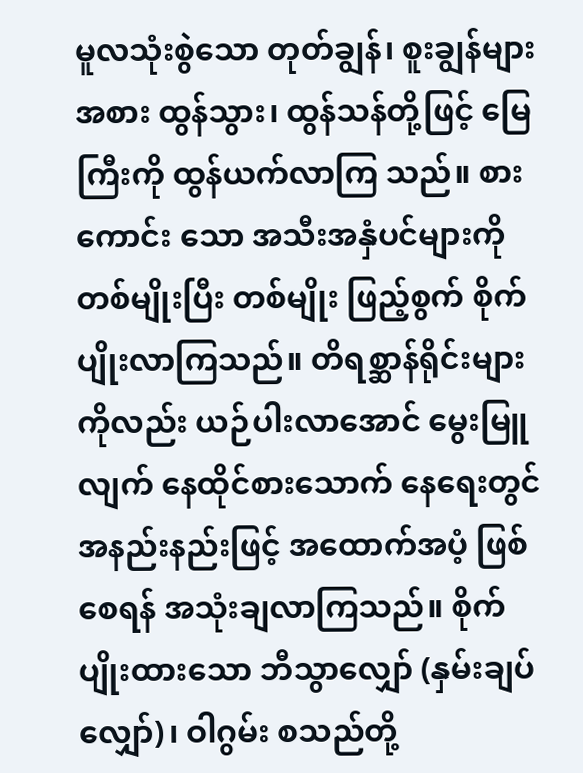မူလသုံးစွဲသော တုတ်ချွန်၊ စူးချွန်များ အစား ထွန်သွား၊ ထွန်သန်တို့ဖြင့် မြေကြီးကို ထွန်ယက်လာကြ သည်။ စားကောင်း သော အသီးအနှံပင်များကို တစ်မျိုးပြီး တစ်မျိုး ဖြည့်စွက် စိုက်ပျိုးလာကြသည်။ တိရစ္ဆာန်ရိုင်းများ ကိုလည်း ယဉ်ပါးလာအောင် မွေးမြူလျက် နေထိုင်စားသောက် နေရေးတွင် အနည်းနည်းဖြင့် အထောက်အပံ့ ဖြစ်စေရန် အသုံးချလာကြသည်။ စိုက်ပျိုးထားသော ဘီသွာလျှော် (နှမ်းချပ်လျှော်)၊ ဝါဂွမ်း စသည်တို့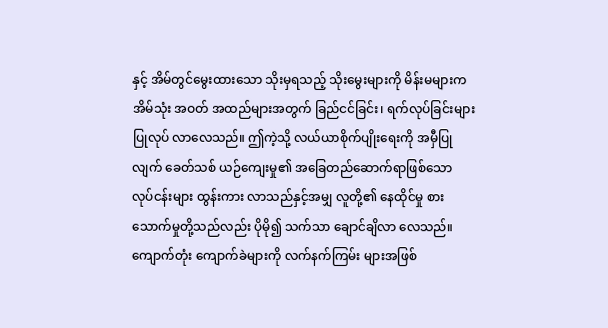နှင့် အိမ်တွင်မွေးထားသော သိုးမှရသည့် သိုးမွေးများကို မိန်းမများက အိမ်သုံး အဝတ် အထည်များအတွက် ခြည်ငင်ခြင်း၊ ရက်လုပ်ခြင်းများ ပြုလုပ် လာလေသည်။ ဤကဲ့သို့ လယ်ယာစိုက်ပျိုးရေးကို အမှီပြုလျက် ခေတ်သစ် ယဉ်ကျေးမှု၏ အခြေတည်ဆောက်ရာဖြစ်သော လုပ်ငန်းများ ထွန်းကား လာသည်နှင့်အမျှ လူတို့၏ နေထိုင်မှု စားသောက်မှုတို့သည်လည်း ပိုမို၍ သက်သာ ချောင်ချိလာ လေသည်။ ကျောက်တုံး ကျောက်ခဲများကို လက်နက်ကြမ်း များအဖြစ်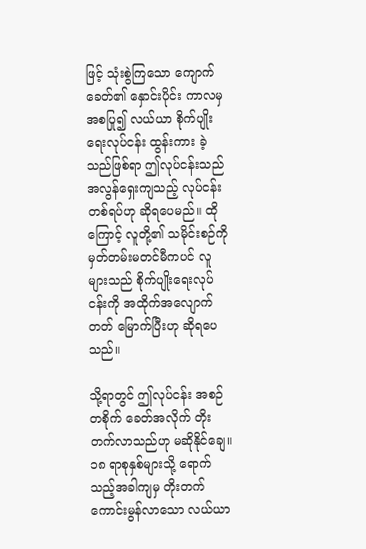ဖြင့် သုံးစွဲကြသော ကျောက်ခေတ်၏ နှောင်းပိုင်း ကာလမှအစပြု၍ လယ်ယာ စိုက်ပျိုးရေးလုပ်ငန်း ထွန်းကား ခဲ့သည်ဖြစ်ရာ ဤလုပ်ငန်းသည် အလွန်ရှေးကျသည့် လုပ်ငန်း တစ်ရပ်ဟု ဆိုရပေမည်။ ထိုကြောင့် လူတို့၏ သမိုင်းစဉ်ကို မှတ်တမ်းမတင်မီကပင် လူများသည် စိုက်ပျိုးရေးလုပ်ငန်းကို အထိုက်အလျောက် တတ် မြောက်ပြီးဟု ဆိုရပေသည်။

သို့ရာတွင် ဤလုပ်ငန်း အစဉ်တစိုက် ခေတ်အလိုက် တိုးတက်လာသည်ဟု မဆိုနိုင်ချေ။ ၁၈ ရာစုနှစ်များသို့ ရောက်သည့်အခါကျမှ တိုးတက်ကောင်းမွန်လာသော လယ်ယာ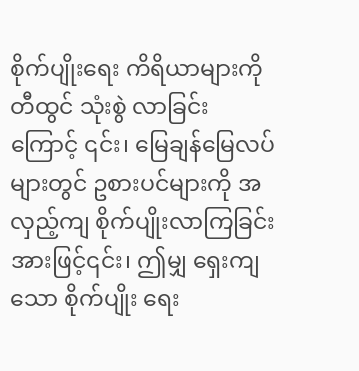စိုက်ပျိုးရေး ကိရိယာများကို တီထွင် သုံးစွဲ လာခြင်းကြောင့် ၎င်း၊ မြေချန်မြေလပ်များတွင် ဥစားပင်များကို အလှည့်ကျ စိုက်ပျိုးလာကြခြင်းအားဖြင့်၎င်း၊ ဤမျှ ရှေးကျသော စိုက်ပျိုး ရေး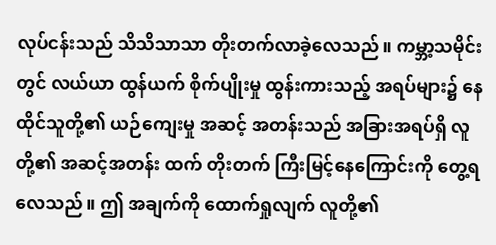လုပ်ငန်းသည် သိသိသာသာ တိုးတက်လာခဲ့လေသည်။ ကမ္ဘာ့သမိုင်းတွင် လယ်ယာ ထွန်ယက် စိုက်ပျိုးမှု ထွန်းကားသည့် အရပ်များ၌ နေထိုင်သူတို့၏ ယဉ်ကျေးမှု အဆင့် အတန်းသည် အခြားအရပ်ရှိ လူတို့၏ အဆင့်အတန်း ထက် တိုးတက် ကြီးမြင့်နေကြောင်းကို တွေ့ရလေသည်။ ဤ အချက်ကို ထောက်ရှုလျက် လူတို့၏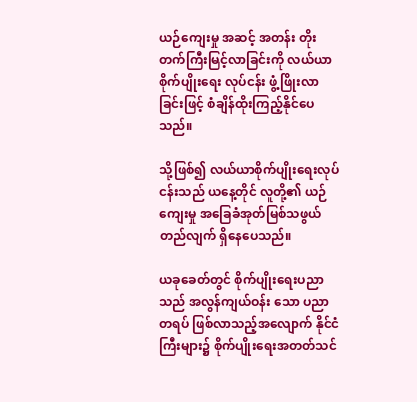ယဉ်ကျေးမှု အဆင့် အတန်း တိုးတက်ကြီးမြင့်လာခြင်းကို လယ်ယာစိုက်ပျိုးရေး လုပ်ငန်း ဖွံ့ဖြိုးလာခြင်းဖြင့် စံချိန်ထိုးကြည့်နိုင်ပေသည်။

သို့ဖြစ်၍ လယ်ယာစိုက်ပျိုးရေးလုပ်ငန်းသည် ယနေ့တိုင် လူတို့၏ ယဉ်ကျေးမှု အခြေခံအုတ်မြစ်သဖွယ် တည်လျက် ရှိနေပေသည်။

ယခုခေတ်တွင် စိုက်ပျိုးရေးပညာသည် အလွန်ကျယ်ဝန်း သော ပညာတရပ် ဖြစ်လာသည့်အလျောက် နိုင်ငံကြီးများ၌ စိုက်ပျိုးရေးအတတ်သင်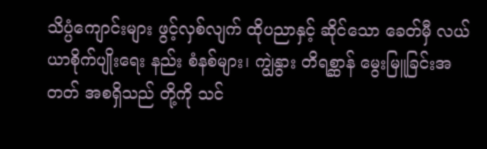သိပ္ပံကျောင်းများ ဖွင့်လှစ်လျက် ထိုပညာနှင့် ဆိုင်သော ခေတ်မှီ လယ်ယာစိုက်ပျိုးရေး နည်း စံနစ်များ၊ ကျွဲနွား တိရစ္ဆာန် မွေးမြူခြင်းအတတ် အစရှိသည် တို့ကို သင်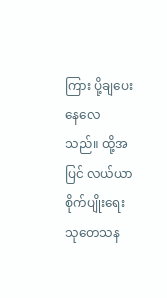ကြား ပို့ချပေးနေလေသည်။ ထို့အပြင် လယ်ယာ စိုက်ပျိုးရေး သုတေသန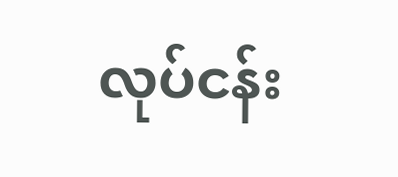လုပ်ငန်း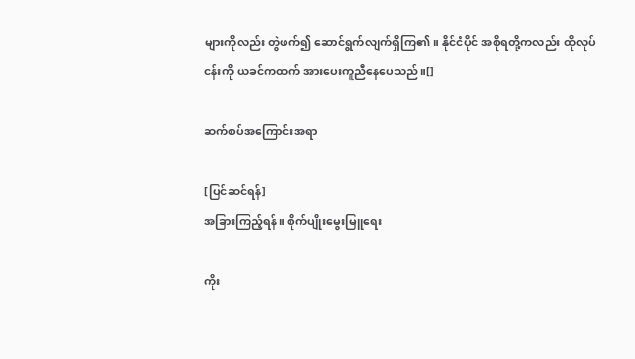များကိုလည်း တွဲဖက်၍ ဆောင်ရွက်လျက်ရှိကြ၏။ နိုင်ငံပိုင် အစိုရတို့ကလည်း ထိုလုပ်ငန်းကို ယခင်ကထက် အားပေးကူညီနေပေသည်။[]

ဆက်စပ်အကြောင်းအရာ

[ပြင်ဆင်ရန်]
အခြားကြည့်ရန်။ စိုက်ပျိုးမွေးမြူရေး

ကိုး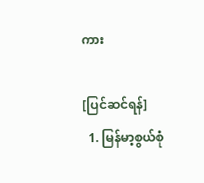ကား

[ပြင်ဆင်ရန်]
  1. မြန်မာ့စွယ်စုံ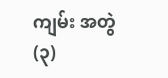ကျမ်း အတွဲ(၃)